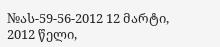№ას-59-56-2012 12 მარტი, 2012 წელი,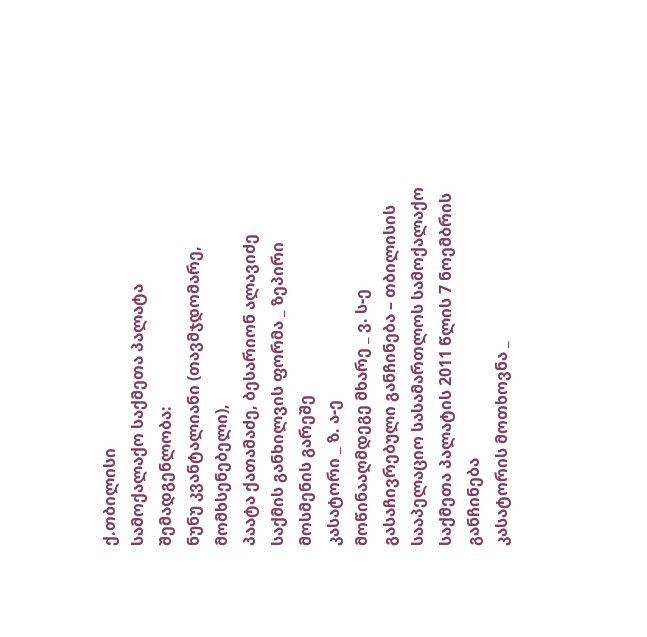ქ.თბილისი
სამოქალაქო საქმეთა პალატა
შემადგენლობა:
ნუნუ კვანტალიანი (თავმჯდომარე, მომხსენებელი),
პაატა ქათამაძე, ბესარიონ ალავიძე
საქმის განხილვის ფორმა _ ზეპირი მოსმენის გარეშე
კასატორი _ ზ. ა-ე
მოწინააღმდეგე მხარე _ ვ. ს-ე
გასაჩივრებული განჩინება – თბილისის სააპელაციო სასამართლოს სამოქალაქო საქმეთა პალატის 2011 წლის 7 ნოემბრის განჩინება
კასატორის მოთხოვნა _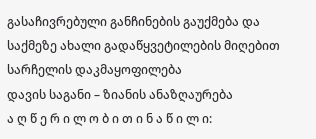გასაჩივრებული განჩინების გაუქმება და საქმეზე ახალი გადაწყვეტილების მიღებით სარჩელის დაკმაყოფილება
დავის საგანი – ზიანის ანაზღაურება
ა ღ წ ე რ ი ლ ო ბ ი თ ი ნ ა წ ი ლ ი: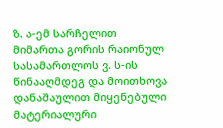ზ. ა-ემ სარჩელით მიმართა გორის რაიონულ სასამართლოს ვ. ს-ის წინააღმდეგ და მოითხოვა დანაშაულით მიყენებული მატერიალური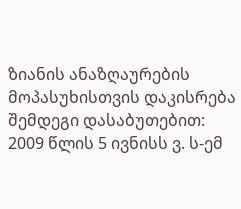ზიანის ანაზღაურების მოპასუხისთვის დაკისრება შემდეგი დასაბუთებით: 2009 წლის 5 ივნისს ვ. ს-ემ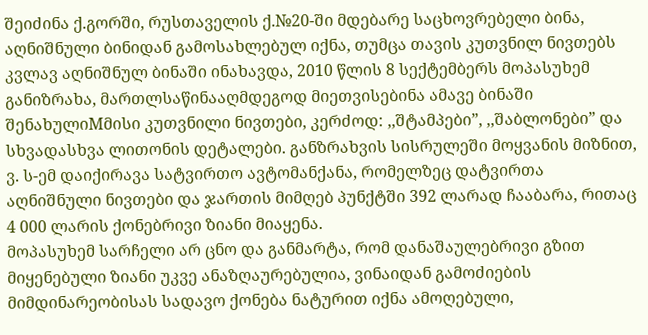შეიძინა ქ.გორში, რუსთაველის ქ.№20-ში მდებარე საცხოვრებელი ბინა, აღნიშნული ბინიდან გამოსახლებულ იქნა, თუმცა თავის კუთვნილ ნივთებს კვლავ აღნიშნულ ბინაში ინახავდა, 2010 წლის 8 სექტემბერს მოპასუხემ განიზრახა, მართლსაწინააღმდეგოდ მიეთვისებინა ამავე ბინაში შენახულიMმისი კუთვნილი ნივთები, კერძოდ: ,,შტამპები”, ,,შაბლონები” და სხვადასხვა ლითონის დეტალები. განზრახვის სისრულეში მოყვანის მიზნით, ვ. ს-ემ დაიქირავა სატვირთო ავტომანქანა, რომელზეც დატვირთა აღნიშნული ნივთები და ჯართის მიმღებ პუნქტში 392 ლარად ჩააბარა, რითაც 4 000 ლარის ქონებრივი ზიანი მიაყენა.
მოპასუხემ სარჩელი არ ცნო და განმარტა, რომ დანაშაულებრივი გზით მიყენებული ზიანი უკვე ანაზღაურებულია, ვინაიდან გამოძიების მიმდინარეობისას სადავო ქონება ნატურით იქნა ამოღებული,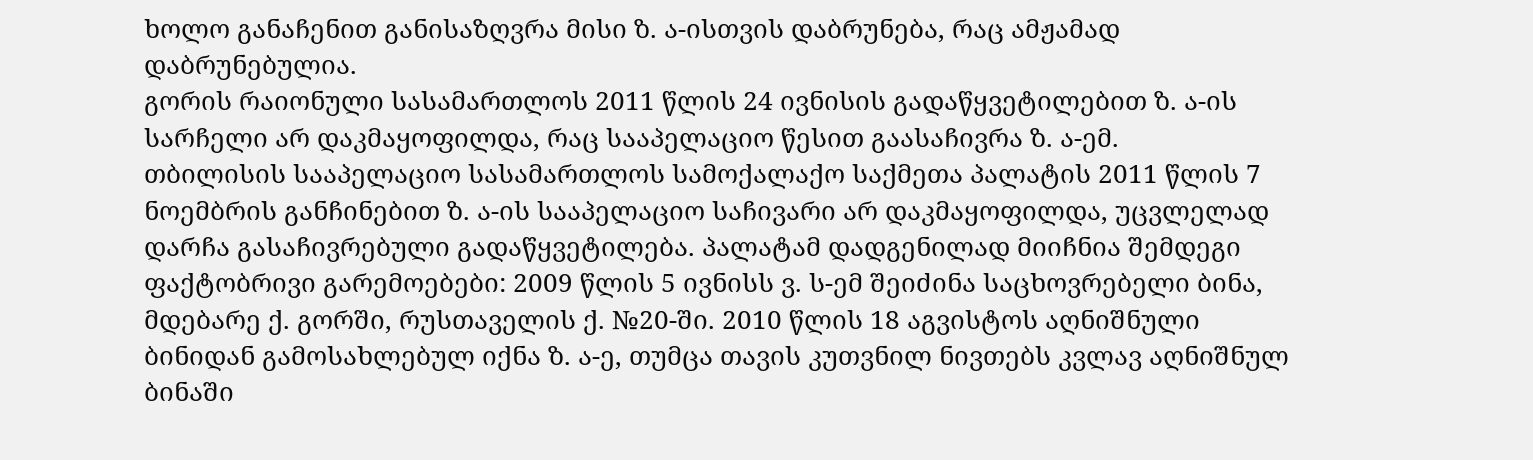ხოლო განაჩენით განისაზღვრა მისი ზ. ა-ისთვის დაბრუნება, რაც ამჟამად დაბრუნებულია.
გორის რაიონული სასამართლოს 2011 წლის 24 ივნისის გადაწყვეტილებით ზ. ა-ის სარჩელი არ დაკმაყოფილდა, რაც სააპელაციო წესით გაასაჩივრა ზ. ა-ემ.
თბილისის სააპელაციო სასამართლოს სამოქალაქო საქმეთა პალატის 2011 წლის 7 ნოემბრის განჩინებით ზ. ა-ის სააპელაციო საჩივარი არ დაკმაყოფილდა, უცვლელად დარჩა გასაჩივრებული გადაწყვეტილება. პალატამ დადგენილად მიიჩნია შემდეგი ფაქტობრივი გარემოებები: 2009 წლის 5 ივნისს ვ. ს-ემ შეიძინა საცხოვრებელი ბინა, მდებარე ქ. გორში, რუსთაველის ქ. №20-ში. 2010 წლის 18 აგვისტოს აღნიშნული ბინიდან გამოსახლებულ იქნა ზ. ა-ე, თუმცა თავის კუთვნილ ნივთებს კვლავ აღნიშნულ ბინაში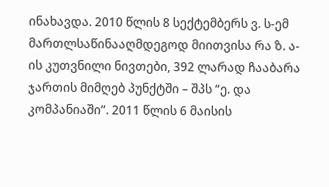ინახავდა. 2010 წლის 8 სექტემბერს ვ. ს-ემ მართლსაწინააღმდეგოდ მიითვისა რა ზ. ა-ის კუთვნილი ნივთები, 392 ლარად ჩააბარა ჯართის მიმღებ პუნქტში – შპს “ე. და კომპანიაში”. 2011 წლის 6 მაისის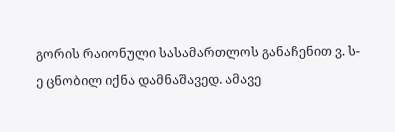გორის რაიონული სასამართლოს განაჩენით ვ. ს-ე ცნობილ იქნა დამნაშავედ. ამავე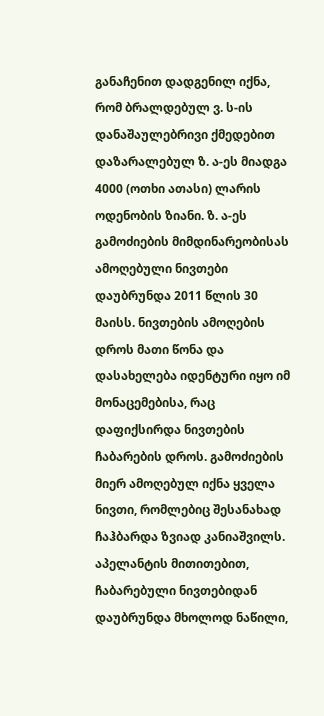განაჩენით დადგენილ იქნა, რომ ბრალდებულ ვ. ს-ის დანაშაულებრივი ქმედებით დაზარალებულ ზ. ა-ეს მიადგა 4000 (ოთხი ათასი) ლარის ოდენობის ზიანი. ზ. ა-ეს გამოძიების მიმდინარეობისას ამოღებული ნივთები დაუბრუნდა 2011 წლის 30 მაისს. ნივთების ამოღების დროს მათი წონა და დასახელება იდენტური იყო იმ მონაცემებისა, რაც დაფიქსირდა ნივთების ჩაბარების დროს. გამოძიების მიერ ამოღებულ იქნა ყველა ნივთი, რომლებიც შესანახად ჩაჰბარდა ზვიად კანიაშვილს.
აპელანტის მითითებით, ჩაბარებული ნივთებიდან დაუბრუნდა მხოლოდ ნაწილი,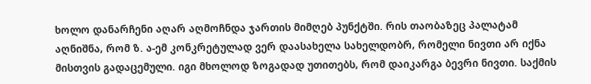ხოლო დანარჩენი აღარ აღმოჩნდა ჯართის მიმღებ პუნქტში. რის თაობაზეც პალატამ აღნიშნა, რომ ზ. ა-ემ კონკრეტულად ვერ დაასახელა სახელდობრ, რომელი ნივთი არ იქნა მისთვის გადაცემული. იგი მხოლოდ ზოგადად უთითებს, რომ დაიკარგა ბევრი ნივთი. საქმის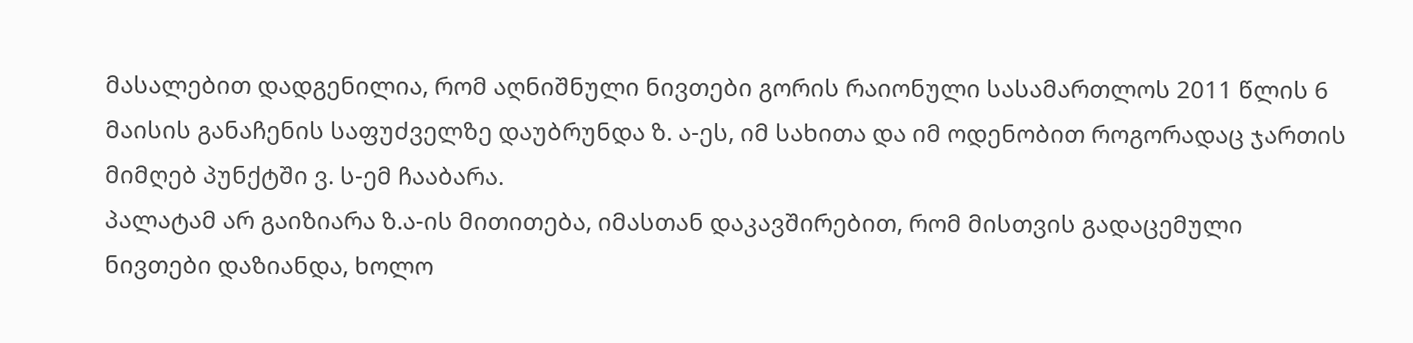მასალებით დადგენილია, რომ აღნიშნული ნივთები გორის რაიონული სასამართლოს 2011 წლის 6 მაისის განაჩენის საფუძველზე დაუბრუნდა ზ. ა-ეს, იმ სახითა და იმ ოდენობით როგორადაც ჯართის მიმღებ პუნქტში ვ. ს-ემ ჩააბარა.
პალატამ არ გაიზიარა ზ.ა-ის მითითება, იმასთან დაკავშირებით, რომ მისთვის გადაცემული ნივთები დაზიანდა, ხოლო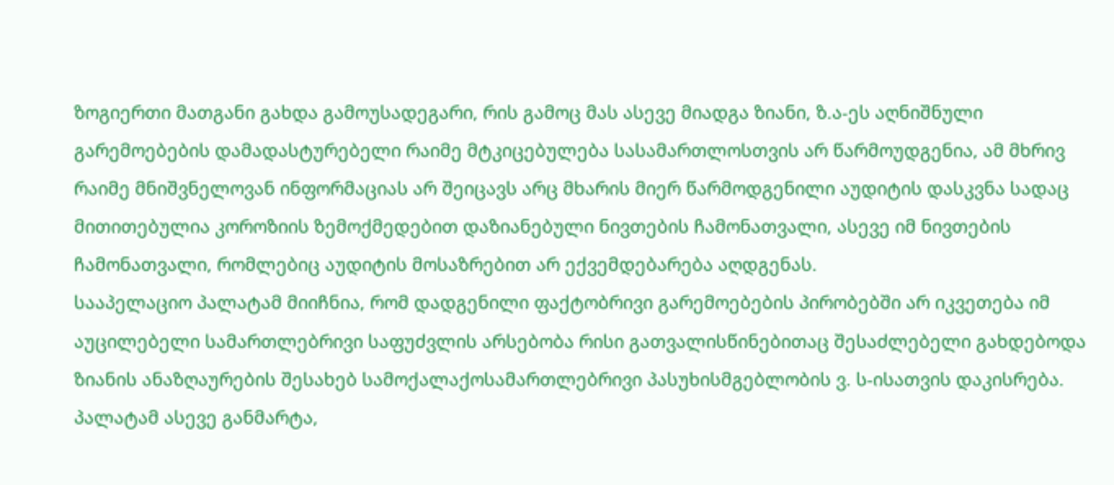ზოგიერთი მათგანი გახდა გამოუსადეგარი, რის გამოც მას ასევე მიადგა ზიანი, ზ.ა-ეს აღნიშნული გარემოებების დამადასტურებელი რაიმე მტკიცებულება სასამართლოსთვის არ წარმოუდგენია, ამ მხრივ რაიმე მნიშვნელოვან ინფორმაციას არ შეიცავს არც მხარის მიერ წარმოდგენილი აუდიტის დასკვნა სადაც მითითებულია კოროზიის ზემოქმედებით დაზიანებული ნივთების ჩამონათვალი, ასევე იმ ნივთების ჩამონათვალი, რომლებიც აუდიტის მოსაზრებით არ ექვემდებარება აღდგენას.
სააპელაციო პალატამ მიიჩნია, რომ დადგენილი ფაქტობრივი გარემოებების პირობებში არ იკვეთება იმ აუცილებელი სამართლებრივი საფუძვლის არსებობა რისი გათვალისწინებითაც შესაძლებელი გახდებოდა ზიანის ანაზღაურების შესახებ სამოქალაქოსამართლებრივი პასუხისმგებლობის ვ. ს-ისათვის დაკისრება.
პალატამ ასევე განმარტა,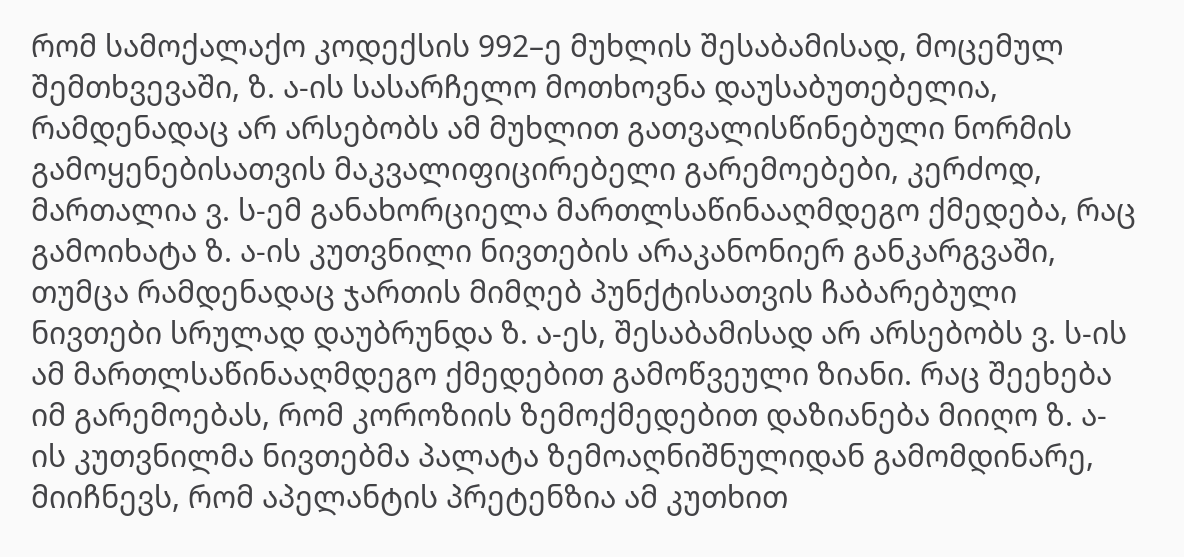რომ სამოქალაქო კოდექსის 992–ე მუხლის შესაბამისად, მოცემულ შემთხვევაში, ზ. ა-ის სასარჩელო მოთხოვნა დაუსაბუთებელია, რამდენადაც არ არსებობს ამ მუხლით გათვალისწინებული ნორმის გამოყენებისათვის მაკვალიფიცირებელი გარემოებები, კერძოდ, მართალია ვ. ს-ემ განახორციელა მართლსაწინააღმდეგო ქმედება, რაც გამოიხატა ზ. ა-ის კუთვნილი ნივთების არაკანონიერ განკარგვაში, თუმცა რამდენადაც ჯართის მიმღებ პუნქტისათვის ჩაბარებული ნივთები სრულად დაუბრუნდა ზ. ა-ეს, შესაბამისად არ არსებობს ვ. ს-ის ამ მართლსაწინააღმდეგო ქმედებით გამოწვეული ზიანი. რაც შეეხება იმ გარემოებას, რომ კოროზიის ზემოქმედებით დაზიანება მიიღო ზ. ა-ის კუთვნილმა ნივთებმა პალატა ზემოაღნიშნულიდან გამომდინარე, მიიჩნევს, რომ აპელანტის პრეტენზია ამ კუთხით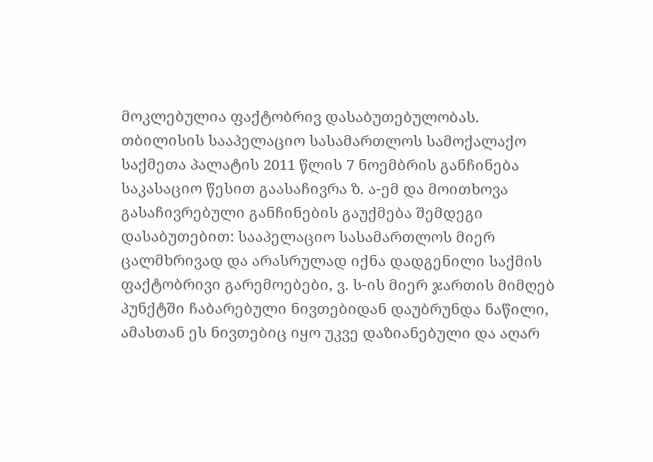მოკლებულია ფაქტობრივ დასაბუთებულობას.
თბილისის სააპელაციო სასამართლოს სამოქალაქო საქმეთა პალატის 2011 წლის 7 ნოემბრის განჩინება საკასაციო წესით გაასაჩივრა ზ. ა-ემ და მოითხოვა გასაჩივრებული განჩინების გაუქმება შემდეგი დასაბუთებით: სააპელაციო სასამართლოს მიერ ცალმხრივად და არასრულად იქნა დადგენილი საქმის ფაქტობრივი გარემოებები, ვ. ს-ის მიერ ჯართის მიმღებ პუნქტში ჩაბარებული ნივთებიდან დაუბრუნდა ნაწილი, ამასთან ეს ნივთებიც იყო უკვე დაზიანებული და აღარ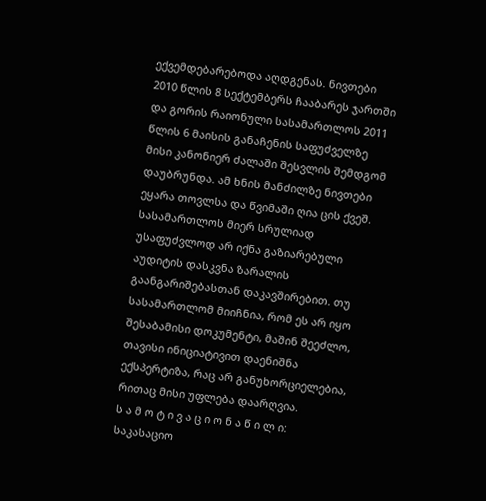ექვემდებარებოდა აღდგენას. ნივთები 2010 წლის 8 სექტემბერს ჩააბარეს ჯართში და გორის რაიონული სასამართლოს 2011 წლის 6 მაისის განაჩენის საფუძველზე მისი კანონიერ ძალაში შესვლის შემდგომ დაუბრუნდა. ამ ხნის მანძილზე ნივთები ეყარა თოვლსა და წვიმაში ღია ცის ქვეშ. სასამართლოს მიერ სრულიად უსაფუძვლოდ არ იქნა გაზიარებული აუდიტის დასკვნა ზარალის გაანგარიშებასთან დაკავშირებით. თუ სასამართლომ მიიჩნია, რომ ეს არ იყო შესაბამისი დოკუმენტი, მაშინ შეეძლო, თავისი ინიციატივით დაენიშნა ექსპერტიზა, რაც არ განუხორციელებია, რითაც მისი უფლება დაარღვია.
ს ა მ ო ტ ი ვ ა ც ი ო ნ ა წ ი ლ ი:
საკასაციო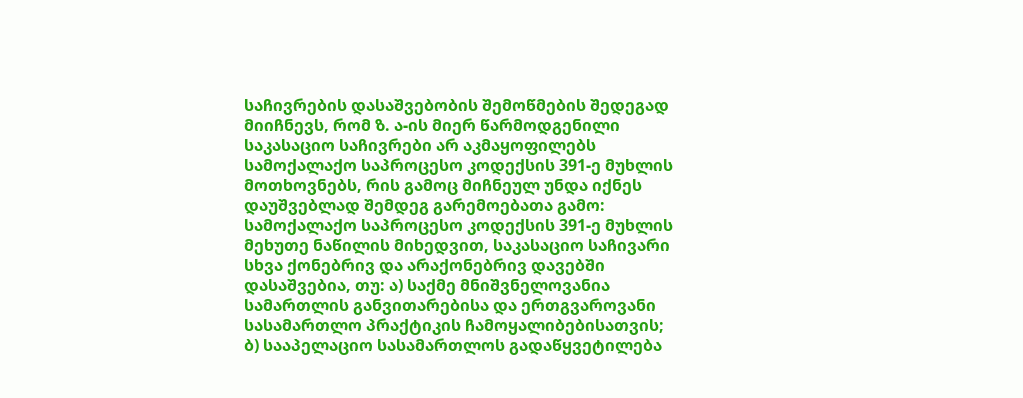საჩივრების დასაშვებობის შემოწმების შედეგად მიიჩნევს, რომ ზ. ა-ის მიერ წარმოდგენილი საკასაციო საჩივრები არ აკმაყოფილებს სამოქალაქო საპროცესო კოდექსის 391-ე მუხლის მოთხოვნებს, რის გამოც მიჩნეულ უნდა იქნეს დაუშვებლად შემდეგ გარემოებათა გამო:
სამოქალაქო საპროცესო კოდექსის 391-ე მუხლის მეხუთე ნაწილის მიხედვით, საკასაციო საჩივარი სხვა ქონებრივ და არაქონებრივ დავებში დასაშვებია, თუ: ა) საქმე მნიშვნელოვანია სამართლის განვითარებისა და ერთგვაროვანი სასამართლო პრაქტიკის ჩამოყალიბებისათვის; ბ) სააპელაციო სასამართლოს გადაწყვეტილება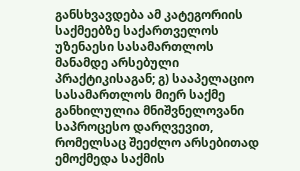განსხვავდება ამ კატეგორიის საქმეებზე საქართველოს უზენაესი სასამართლოს მანამდე არსებული პრაქტიკისაგან; გ) სააპელაციო სასამართლოს მიერ საქმე განხილულია მნიშვნელოვანი საპროცესო დარღვევით, რომელსაც შეეძლო არსებითად ემოქმედა საქმის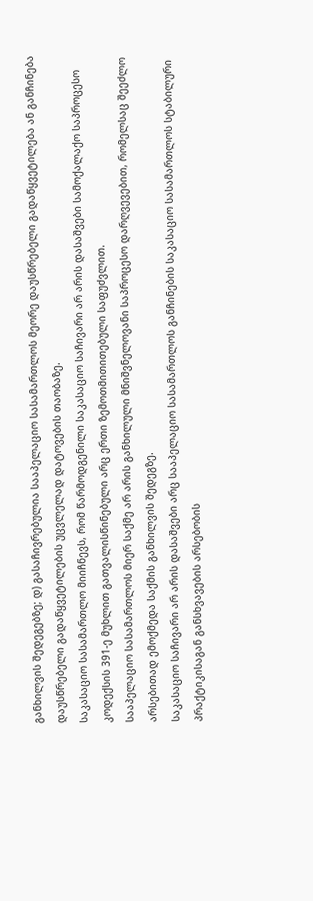განხილვის შედეგებზე; დ) გასაჩივრებულია სააპელაციო სასამართლოს მეორე დაუსწრებელი გადაწყვეტილება ან განჩინება დაუსწრებელი გადაწყვეტილების უცვლელად დატოვების თაობაზე.
საკასაციო სასამართლო მიიჩნევს, რომ წარმოდგენილი საკასაციო საჩივარი არ არის დასაშვები სამოქალაქო საპროცესო კოდექსის 391-ე მუხლით გათვალისწინებული არც ერთი ზემოთმითითებული საფუძვლით.
სააპელაციო სასამართლოს მიერ საქმე არ არის განხილული მნიშვნელოვანი საპროცესო დარღვევებით, რომელსაც შეეძლო არსებითად ემოქმედა საქმის განხილვის შედეგზე.
საკასაციო საჩივარი არ არის დასაშვები არც სააპელაციო სასამართლოს განჩინების საკასაციო სასამართლოს სტაბილური პრაქტიკისაგან განსხვავების არსებობის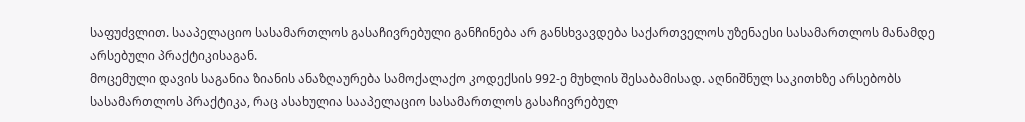საფუძვლით. სააპელაციო სასამართლოს გასაჩივრებული განჩინება არ განსხვავდება საქართველოს უზენაესი სასამართლოს მანამდე არსებული პრაქტიკისაგან.
მოცემული დავის საგანია ზიანის ანაზღაურება სამოქალაქო კოდექსის 992-ე მუხლის შესაბამისად. აღნიშნულ საკითხზე არსებობს სასამართლოს პრაქტიკა, რაც ასახულია სააპელაციო სასამართლოს გასაჩივრებულ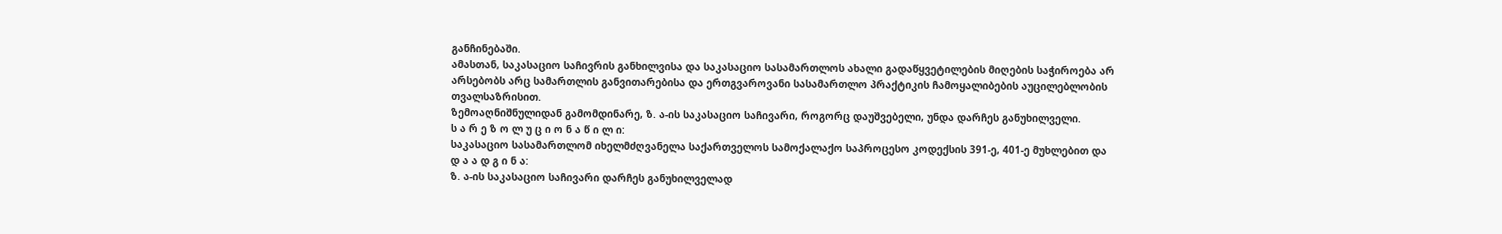განჩინებაში.
ამასთან, საკასაციო საჩივრის განხილვისა და საკასაციო სასამართლოს ახალი გადაწყვეტილების მიღების საჭიროება არ არსებობს არც სამართლის განვითარებისა და ერთგვაროვანი სასამართლო პრაქტიკის ჩამოყალიბების აუცილებლობის თვალსაზრისით.
ზემოაღნიშნულიდან გამომდინარე, ზ. ა-ის საკასაციო საჩივარი, როგორც დაუშვებელი, უნდა დარჩეს განუხილველი.
ს ა რ ე ზ ო ლ უ ც ი ო ნ ა წ ი ლ ი:
საკასაციო სასამართლომ იხელმძღვანელა საქართველოს სამოქალაქო საპროცესო კოდექსის 391-ე, 401-ე მუხლებით და
დ ა ა დ გ ი ნ ა:
ზ. ა-ის საკასაციო საჩივარი დარჩეს განუხილველად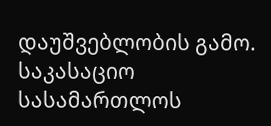დაუშვებლობის გამო.
საკასაციო სასამართლოს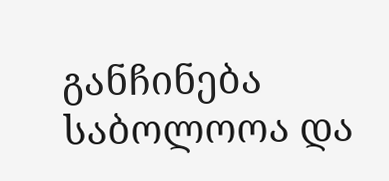განჩინება საბოლოოა და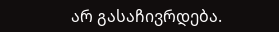არ გასაჩივრდება.